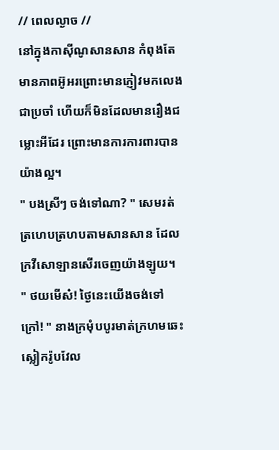// ពេលល្ងាច //
នៅក្នុងកាសុីណូសានសាន កំពុងតែមានភាពអ៊ូអរព្រោះមានភ្ញៀវមកលេងជាប្រចាំ ហើយក៏មិនដែលមានរឿងជម្លោះអីដែរ ព្រោះមានការការពារបានយ៉ាងល្អ។
" បងស្រីៗ ចង់ទៅណា? " សេមរត់ត្រហេបត្រហបតាមសានសាន ដែលក្រវីសោឡានសើរចេញយ៉ាងឡូយ។
" ថយមើស៎! ថ្ងៃនេះយើងចង់ទៅក្រៅ! " នាងក្រមុំបបូរមាត់ក្រហមឆេះ ស្លៀករ៉ូបវែល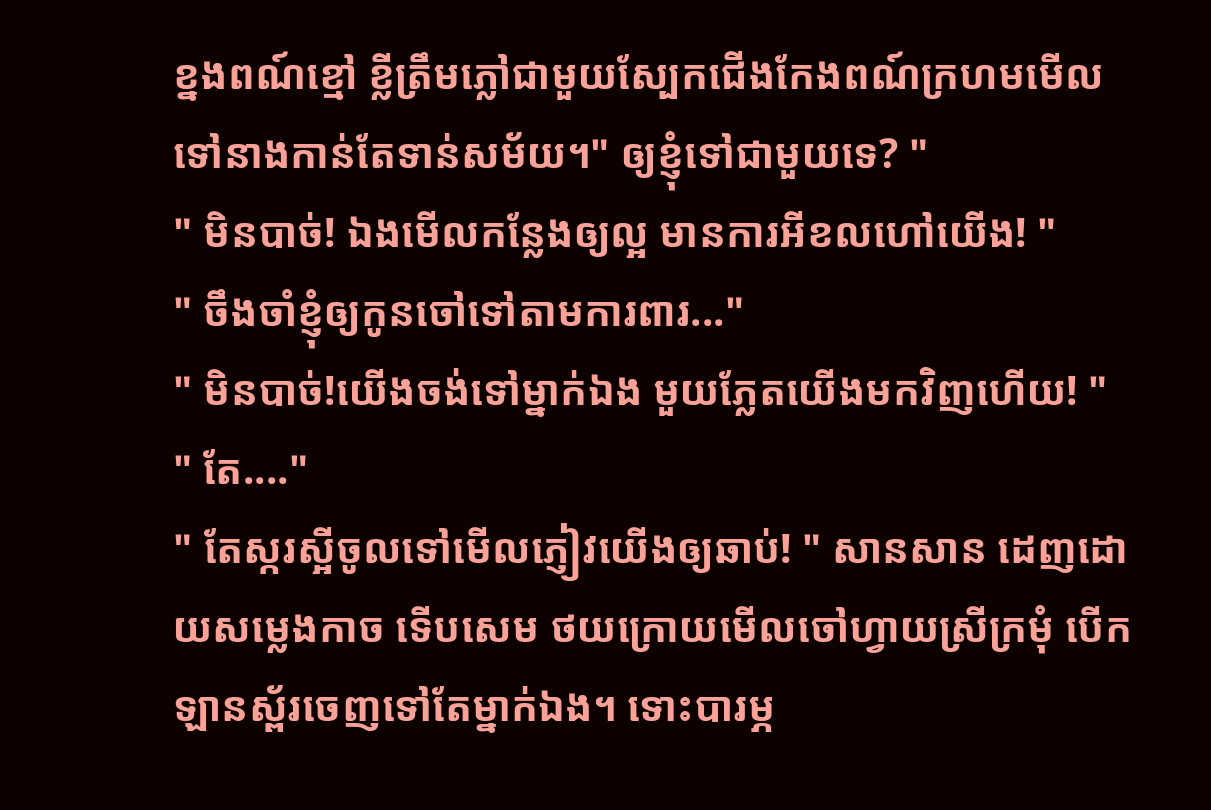ខ្នងពណ៍ខ្មៅ ខ្លីត្រឹមភ្លៅជាមួយស្បែកជើងកែងពណ៍ក្រហមមើលទៅនាងកាន់តែទាន់សម័យ។" ឲ្យខ្ញុំទៅជាមួយទេ? "
" មិនបាច់! ឯងមើលកន្លែងឲ្យល្អ មានការអីខលហៅយើង! "
" ចឹងចាំខ្ញុំឲ្យកូនចៅទៅតាមការពារ..."
" មិនបាច់!យើងចង់ទៅម្នាក់ឯង មួយភ្លែតយើងមកវិញហើយ! "
" តែ...."
" តែស្ករស្អីចូលទៅមើលភ្ញៀវយើងឲ្យឆាប់! " សានសាន ដេញដោយសម្លេងកាច ទើបសេម ថយក្រោយមើលចៅហ្វាយស្រីក្រមុំ បើកឡានស្ព័រចេញទៅតែម្នាក់ឯង។ ទោះបារម្ភ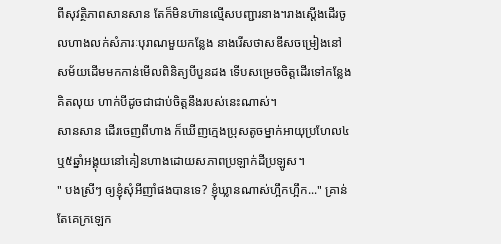ពីសុវត្ថិភាពសានសាន តែក៏មិនហ៊ានល្មើសបញ្ជារនាង។រាងស្តើងដើរចូលហាងលក់សំភារៈបុរាណមួយកន្លែង នាងរើសថាសឌីសចម្រៀងនៅសម័យដើមមកកាន់មើលពិនិត្យបីបួនដង ទើបសម្រេចចិត្តដើរទៅកន្លែងគិតលុយ ហាក់បីដូចជាជាប់ចិត្តនឹងរបស់នេះណាស់។
សានសាន ដើរចេញពីហាង ក៏ឃើញក្មេងប្រុសតូចម្នាក់អាយុប្រហែល៤ឬ៥ឆ្នាំអង្គុយនៅគៀនហាងដោយសភាពប្រឡាក់ដីប្រឡូស។
" បងស្រីៗ ឲ្យខ្ញុំសុំអីញាំផងបានទេ? ខ្ញុំឃ្លានណាស់ហ្អឹកហ្អឹក..." គ្រាន់តែគេក្រឡេក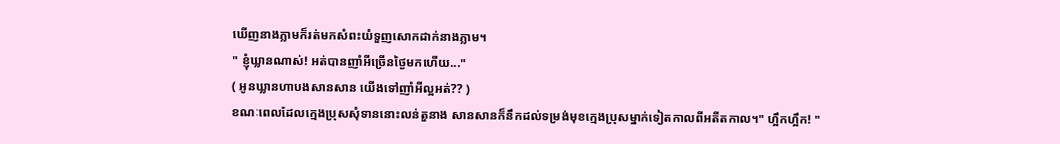ឃើញនាងភ្លាមក៏រត់មកសំពះយំទួញសោកដាក់នាងភ្លាម។
" ខ្ញុំឃ្លានណាស់! អត់បានញាំអីច្រើនថ្ងៃមកហើយ..."
( អូនឃ្លានហាបងសានសាន យើងទៅញាំអីល្អអត់?? )
ខណៈពេលដែលក្មេងប្រុសសុំទាននោះលន់តួនាង សានសានក៏នឹកដល់ទម្រង់មុខក្មេងប្រុសម្នាក់ទៀតកាលពីអតីតកាល។" ហ្អឹកហ្អឹក! "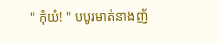" កុំយំ! " បបូរមាត់នាងញ័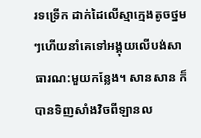រទទ្រើក ដាក់ដៃលើស្មាក្មេងតូចថ្នមៗហើយនាំគេទៅអង្គុយលើបង់សាធារណ:មួយកន្លែង។ សានសាន ក៏បានទិញសាំងវិចពីឡានល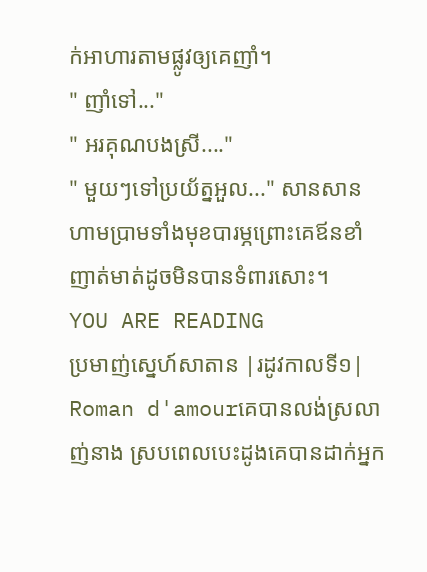ក់អាហារតាមផ្លូវឲ្យគេញាំ។
" ញាំទៅ..."
" អរគុណបងស្រី...."
" មួយៗទៅប្រយ័ត្នអួល..." សានសាន ហាមប្រាមទាំងមុខបារម្ភព្រោះគេឪនខាំញាត់មាត់ដូចមិនបានទំពារសោះ។
YOU ARE READING
ប្រមាញ់ស្នេហ៍សាតាន |រដូវកាលទី១|
Roman d'amourគេបានលង់ស្រលាញ់នាង ស្របពេលបេះដូងគេបានដាក់អ្នក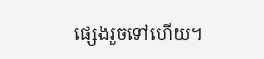ផ្សេងរួចទៅហើយ។